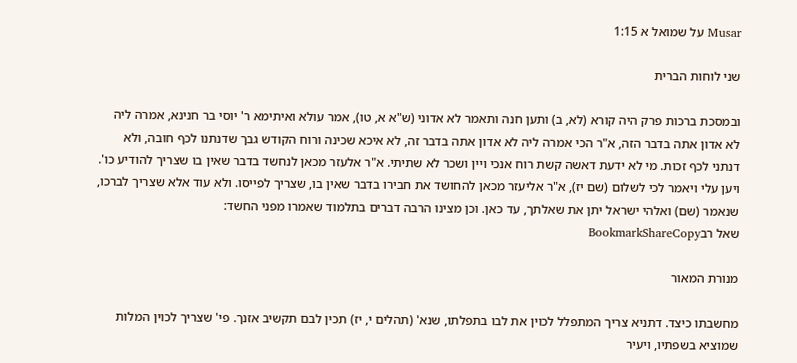Musar על שמואל א 1:15

שני לוחות הברית

ובמסכת ברכות פרק היה קורא (לא, ב) ותען חנה ותאמר לא אדוני (ש"א א, טו), אמר עולא ואיתימא ר' יוסי בר חנינא, אמרה ליה לא אדון אתה בדבר הזה, א"ר הכי אמרה ליה לא אדון אתה בדבר זה, לא איכא שכינה ורוח הקודש גבך שדנתנו לכף חובה, ולא דנתני לכף זכות. מי לא ידעת דאשה קשת רוח אנכי ויין ושכר לא שתיתי. א"ר אלעזר מכאן לנחשד בדבר שאין בו שצריך להודיע כו'. ויען עלי ויאמר לכי לשלום (שם יז), א"ר אליעזר מכאן להחושד את חבירו בדבר שאין בו, שצריך לפייסו. ולא עוד אלא שצריך לברכו, שנאמר (שם) ואלהי ישראל יתן את שאלתך, עד כאן. וכן מצינו הרבה דברים בתלמוד שאמרו מפני החשד:
שאל רבBookmarkShareCopy

מנורת המאור

מחשבתו כיצד. דתניא צריך המתפלל לכוין את לבו בתפלתו, שנא' (תהלים י, יז) תכין לבם תקשיב אזנך. פי' שצריך לכוין המלות שמוציא בשפתיו, ויעיר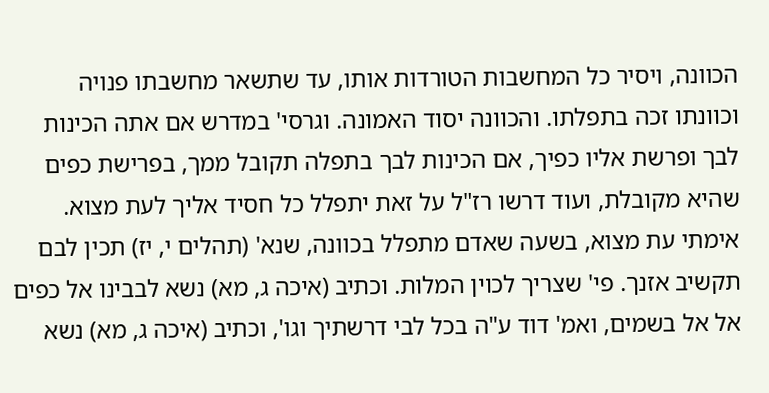הכוונה, ויסיר כל המחשבות הטורדות אותו, עד שתשאר מחשבתו פנויה וכוונתו זכה בתפלתו. והכוונה יסוד האמונה. וגרסי' במדרש אם אתה הכינות לבך ופרשת אליו כפיך, אם הכינות לבך בתפלה תקובל ממך, בפרישת כפים שהיא מקובלת, ועוד דרשו רז"ל על זאת יתפלל כל חסיד אליך לעת מצוא. אימתי עת מצוא, בשעה שאדם מתפלל בכוונה, שנא' (תהלים י, יז) תכין לבם תקשיב אזנך. פי' שצריך לכוין המלות. וכתיב (איכה ג, מא) נשא לבבינו אל כפים אל אל בשמים, ואמ' דוד ע"ה בכל לבי דרשתיך וגו', וכתיב (איכה ג, מא) נשא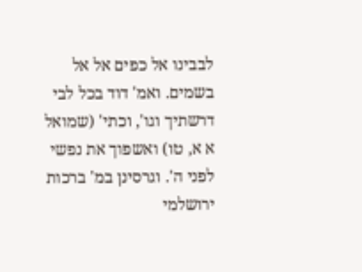לבבינו אל כפים אל אל בשמים. ואמ' דוד בכל לבי דרשתיך וגו', וכתי' (שמואל א א, טו) ואשפוך את נפשי לפני ה'. וגרסינן במ' ברכות ירושלמי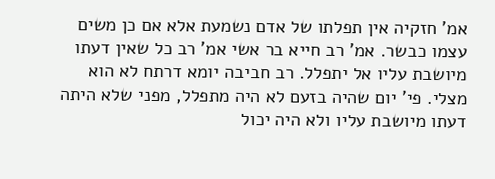אמ' חזקיה אין תפלתו של אדם נשמעת אלא אם כן משים עצמו כבשר. אמ' רב חייא בר אשי אמ' רב כל שאין דעתו מיושבת עליו אל יתפלל. רב חביבה יומא דרתח לא הוא מצלי. פי' יום שהיה בזעם לא היה מתפלל, מפני שלא היתה דעתו מיושבת עליו ולא היה יכול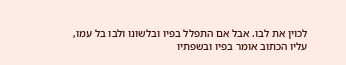לכוין את לבו. אבל אם התפלל בפיו ובלשונו ולבו בל עמו, עליו הכתוב אומר בפיו ובשפתיו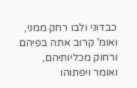כבדוני ולבו רחק ממני, ואומ' קרוב אתה בפיהם ורחוק מכליותיהם, ואומר ויפתוהו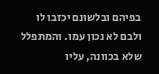בפיהם ובלשונם יכזבו לו ולבם לא נכון עמו. והמתפלל שלא בכוונה, עליו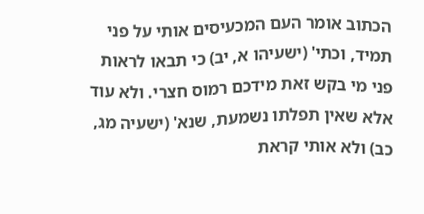הכתוב אומר העם המכעיסים אותי על פני תמיד, וכתי' (ישעיהו א, יב) כי תבאו לראות פני מי בקש זאת מידכם רמוס חצרי. ולא עוד אלא שאין תפלתו נשמעת, שנא' (ישעיה מג, כב) ולא אותי קראת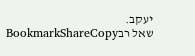יעקב.
שאל רבBookmarkShareCopy